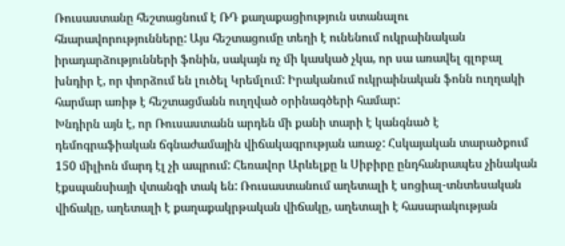Ռուսաստանը հեշտացնում է ՌԴ քաղաքացիություն ստանալու հնարավորությունները: Այս հեշտացումը տեղի է ունենում ուկրաինական իրադարձությունների ֆոնին, սակայն ոչ մի կասկած չկա, որ սա առավել գլոբալ խնդիր է, որ փորձում են լուծել Կրեմլում: Իրականում ուկրաինական ֆոնն ուղղակի հարմար առիթ է հեշտացմանն ուղղված օրինագծերի համար:
Խնդիրն այն է, որ Ռուսաստանն արդեն մի քանի տարի է կանգնած է դեմոգրաֆիական ճգնաժամային վիճակագրության առաջ: Հսկայական տարածքում 150 միլիոն մարդ էլ չի ապրում: Հեռավոր Արևելքը և Սիբիրը ընդհանրապես չինական էքսպանսիայի վտանգի տակ են: Ռուսաստանում աղետալի է սոցիալ-տնտեսական վիճակը, աղետալի է քաղաքակրթական վիճակը, աղետալի է հասարակության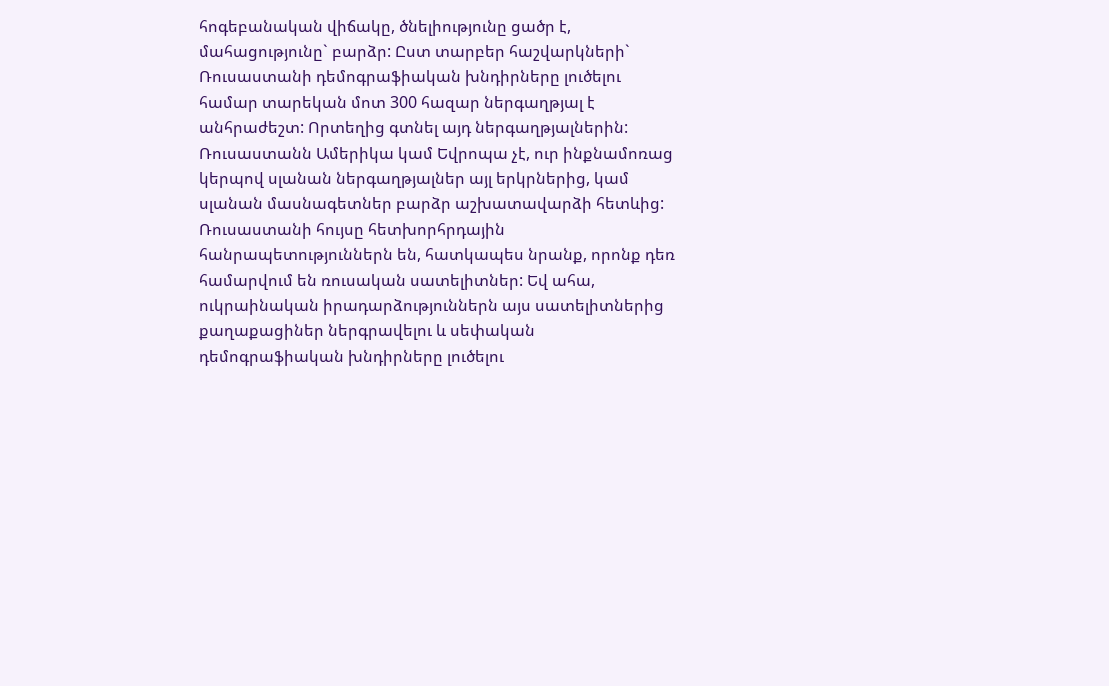հոգեբանական վիճակը, ծնելիությունը ցածր է, մահացությունը` բարձր: Ըստ տարբեր հաշվարկների` Ռուսաստանի դեմոգրաֆիական խնդիրները լուծելու համար տարեկան մոտ 300 հազար ներգաղթյալ է անհրաժեշտ: Որտեղից գտնել այդ ներգաղթյալներին:
Ռուսաստանն Ամերիկա կամ Եվրոպա չէ, ուր ինքնամոռաց կերպով սլանան ներգաղթյալներ այլ երկրներից, կամ սլանան մասնագետներ բարձր աշխատավարձի հետևից: Ռուսաստանի հույսը հետխորհրդային հանրապետություններն են, հատկապես նրանք, որոնք դեռ համարվում են ռուսական սատելիտներ: Եվ ահա, ուկրաինական իրադարձություններն այս սատելիտներից քաղաքացիներ ներգրավելու և սեփական դեմոգրաֆիական խնդիրները լուծելու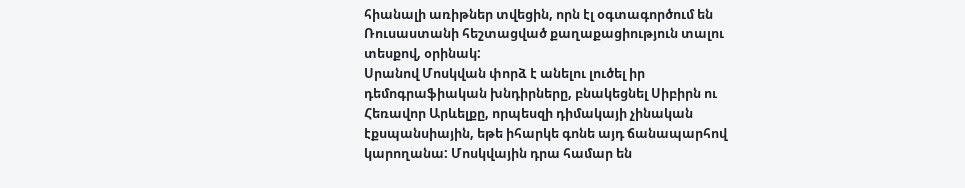հիանալի առիթներ տվեցին, որն էլ օգտագործում են Ռուսաստանի հեշտացված քաղաքացիություն տալու տեսքով, օրինակ:
Սրանով Մոսկվան փորձ է անելու լուծել իր դեմոգրաֆիական խնդիրները, բնակեցնել Սիբիրն ու Հեռավոր Արևելքը, որպեսզի դիմակայի չինական էքսպանսիային, եթե իհարկե գոնե այդ ճանապարհով կարողանա: Մոսկվային դրա համար են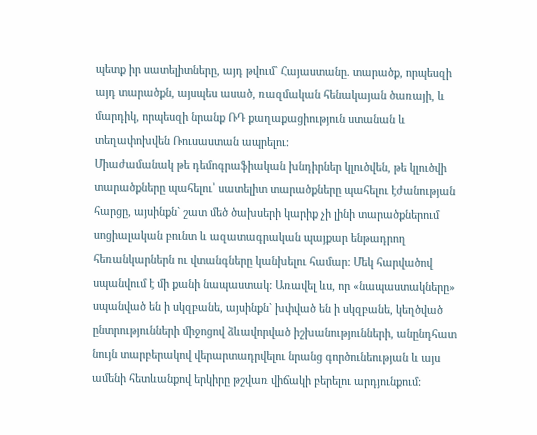պետք իր սատելիտները, այդ թվում` Հայաստանը. տարածք, որպեսզի այդ տարածքն, այսպես ասած, ռազմական հենակայան ծառայի, և մարդիկ, որպեսզի նրանք ՌԴ քաղաքացիություն ստանան և տեղափոխվեն Ռուսաստան ապրելու:
Միաժամանակ թե դեմոգրաֆիական խնդիրներ կլուծվեն, թե կլուծվի տարածքները պահելու՝ սատելիտ տարածքները պահելու էժանության հարցը, այսինքն` շատ մեծ ծախսերի կարիք չի լինի տարածքներում սոցիալական բունտ և ազատագրական պայքար ենթադրող հեռանկարներն ու վտանգները կանխելու համար: Մեկ հարվածով սպանվում է մի քանի նապաստակ: Առավել ևս, որ «նապաստակները» սպանված են ի սկզբանե, այսինքն` խփված են ի սկզբանե, կեղծված ընտրությունների միջոցով ձևավորված իշխանությունների, անընդհատ նույն տարբերակով վերարտադրվելու նրանց գործունեության և այս ամենի հետևանքով երկիրը թշվառ վիճակի բերելու արդյունքում: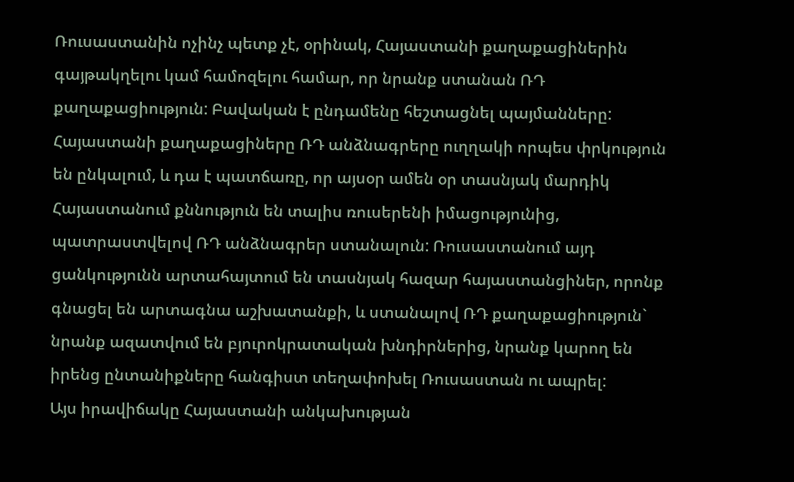Ռուսաստանին ոչինչ պետք չէ, օրինակ, Հայաստանի քաղաքացիներին գայթակղելու կամ համոզելու համար, որ նրանք ստանան ՌԴ քաղաքացիություն: Բավական է ընդամենը հեշտացնել պայմանները: Հայաստանի քաղաքացիները ՌԴ անձնագրերը ուղղակի որպես փրկություն են ընկալում, և դա է պատճառը, որ այսօր ամեն օր տասնյակ մարդիկ Հայաստանում քննություն են տալիս ռուսերենի իմացությունից, պատրաստվելով ՌԴ անձնագրեր ստանալուն: Ռուսաստանում այդ ցանկությունն արտահայտում են տասնյակ հազար հայաստանցիներ, որոնք գնացել են արտագնա աշխատանքի, և ստանալով ՌԴ քաղաքացիություն` նրանք ազատվում են բյուրոկրատական խնդիրներից, նրանք կարող են իրենց ընտանիքները հանգիստ տեղափոխել Ռուսաստան ու ապրել:
Այս իրավիճակը Հայաստանի անկախության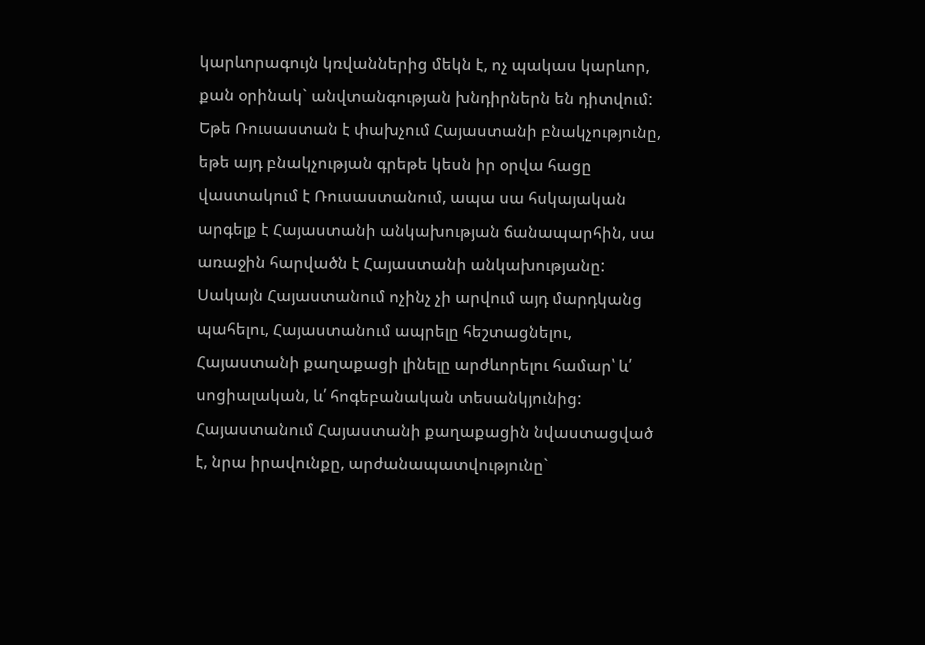կարևորագույն կռվաններից մեկն է, ոչ պակաս կարևոր, քան օրինակ` անվտանգության խնդիրներն են դիտվում: Եթե Ռուսաստան է փախչում Հայաստանի բնակչությունը, եթե այդ բնակչության գրեթե կեսն իր օրվա հացը վաստակում է Ռուսաստանում, ապա սա հսկայական արգելք է Հայաստանի անկախության ճանապարհին, սա առաջին հարվածն է Հայաստանի անկախությանը: Սակայն Հայաստանում ոչինչ չի արվում այդ մարդկանց պահելու, Հայաստանում ապրելը հեշտացնելու, Հայաստանի քաղաքացի լինելը արժևորելու համար՝ և՛ սոցիալական, և՛ հոգեբանական տեսանկյունից:
Հայաստանում Հայաստանի քաղաքացին նվաստացված է, նրա իրավունքը, արժանապատվությունը`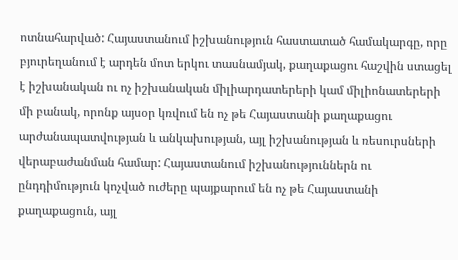ոտնահարված: Հայաստանում իշխանություն հաստատած համակարգը, որը բյուրեղանում է արդեն մոտ երկու տասնամյակ, քաղաքացու հաշվին ստացել է իշխանական ու ոչ իշխանական միլիարդատերերի կամ միլիոնատերերի մի բանակ, որոնք այսօր կռվում են ոչ թե Հայաստանի քաղաքացու արժանապատվության և անկախության, այլ իշխանության և ռեսուրսների վերաբաժանման համար: Հայաստանում իշխանություններն ու ընդդիմություն կոչված ուժերը պայքարում են ոչ թե Հայաստանի քաղաքացուն, այլ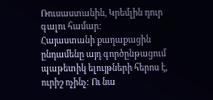Ռուսաստանին, Կրեմլին դուր գալու համար:
Հայաստանի քաղաքացին ընդամենը այդ գործընթացում պաթետիկ ելույթների հերոս է, ուրիշ ոչինչ: Ու նա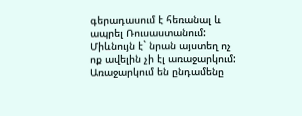գերադասում է հեռանալ և ապրել Ռուսաստանում: Միևնույն է` նրան այստեղ ոչ ոք ավելին չի էլ առաջարկում: Առաջարկում են ընդամենը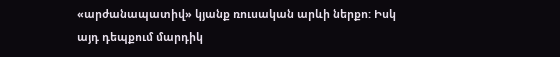«արժանապատիվ» կյանք ռուսական արևի ներքո: Իսկ այդ դեպքում մարդիկ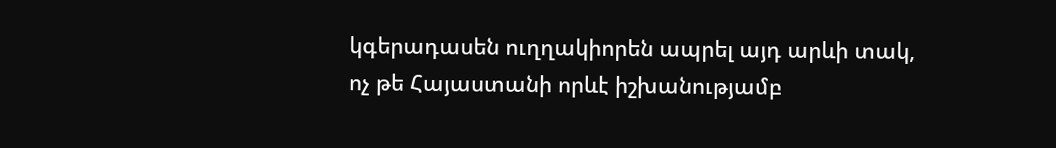կգերադասեն ուղղակիորեն ապրել այդ արևի տակ, ոչ թե Հայաստանի որևէ իշխանությամբ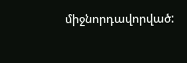միջնորդավորված: